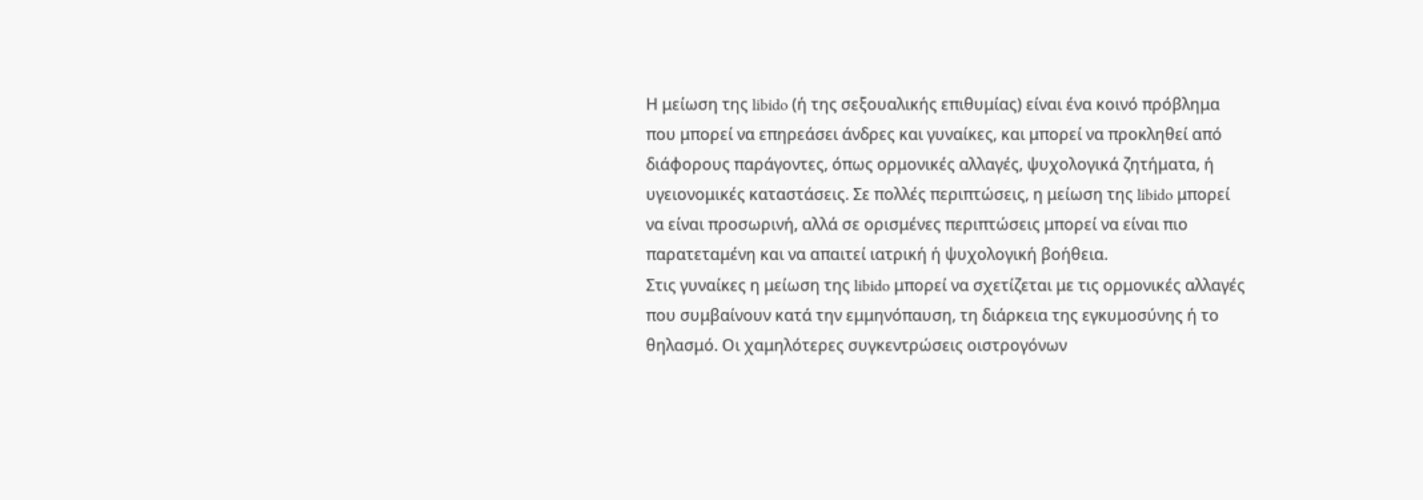Η μείωση της libido (ή της σεξουαλικής επιθυμίας) είναι ένα κοινό πρόβλημα που μπορεί να επηρεάσει άνδρες και γυναίκες, και μπορεί να προκληθεί από διάφορους παράγοντες, όπως ορμονικές αλλαγές, ψυχολογικά ζητήματα, ή υγειονομικές καταστάσεις. Σε πολλές περιπτώσεις, η μείωση της libido μπορεί να είναι προσωρινή, αλλά σε ορισμένες περιπτώσεις μπορεί να είναι πιο παρατεταμένη και να απαιτεί ιατρική ή ψυχολογική βοήθεια.
Στις γυναίκες η μείωση της libido μπορεί να σχετίζεται με τις ορμονικές αλλαγές που συμβαίνουν κατά την εμμηνόπαυση, τη διάρκεια της εγκυμοσύνης ή το θηλασμό. Οι χαμηλότερες συγκεντρώσεις οιστρογόνων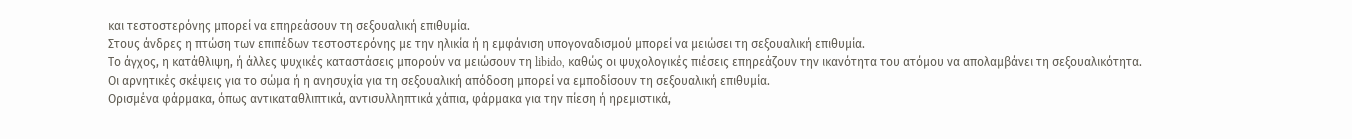και τεστοστερόνης μπορεί να επηρεάσουν τη σεξουαλική επιθυμία.
Στους άνδρες η πτώση των επιπέδων τεστοστερόνης με την ηλικία ή η εμφάνιση υπογοναδισμού μπορεί να μειώσει τη σεξουαλική επιθυμία.
Το άγχος, η κατάθλιψη, ή άλλες ψυχικές καταστάσεις μπορούν να μειώσουν τη libido, καθώς οι ψυχολογικές πιέσεις επηρεάζουν την ικανότητα του ατόμου να απολαμβάνει τη σεξουαλικότητα.
Οι αρνητικές σκέψεις για το σώμα ή η ανησυχία για τη σεξουαλική απόδοση μπορεί να εμποδίσουν τη σεξουαλική επιθυμία.
Ορισμένα φάρμακα, όπως αντικαταθλιπτικά, αντισυλληπτικά χάπια, φάρμακα για την πίεση ή ηρεμιστικά,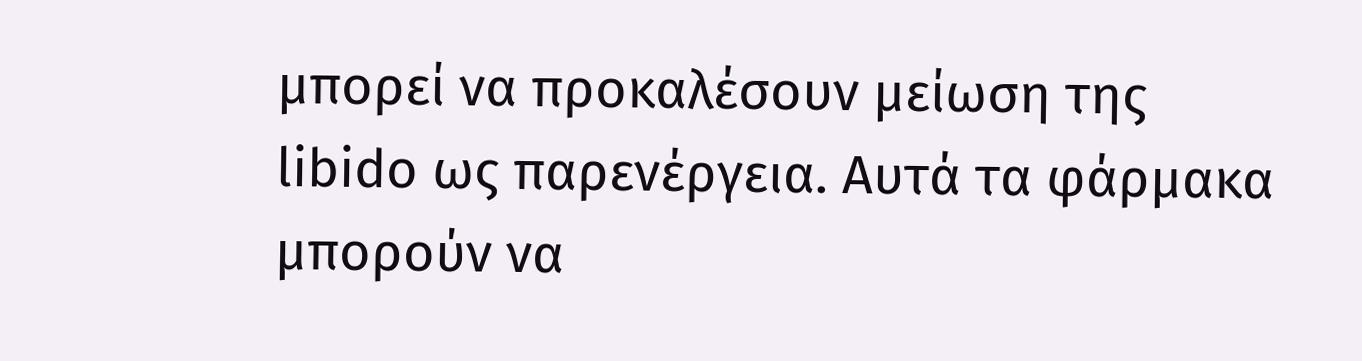μπορεί να προκαλέσουν μείωση της libido ως παρενέργεια. Αυτά τα φάρμακα μπορούν να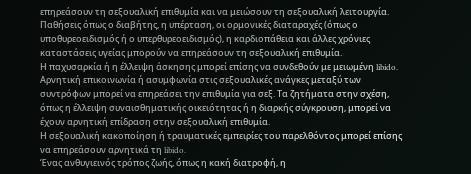επηρεάσουν τη σεξουαλική επιθυμία και να μειώσουν τη σεξουαλική λειτουργία.
Παθήσεις όπως ο διαβήτης, η υπέρταση, οι ορμονικές διαταραχές (όπως ο υποθυρεοειδισμός ή ο υπερθυρεοειδισμός), η καρδιοπάθεια και άλλες χρόνιες καταστάσεις υγείας μπορούν να επηρεάσουν τη σεξουαλική επιθυμία.
Η παχυσαρκία ή η έλλειψη άσκησης μπορεί επίσης να συνδεθούν με μειωμένη libido.
Αρνητική επικοινωνία ή ασυμφωνία στις σεξουαλικές ανάγκες μεταξύ των συντρόφων μπορεί να επηρεάσει την επιθυμία για σεξ. Τα ζητήματα στην σχέση, όπως η έλλειψη συναισθηματικής οικειότητας ή η διαρκής σύγκρουση, μπορεί να έχουν αρνητική επίδραση στην σεξουαλική επιθυμία.
Η σεξουαλική κακοποίηση ή τραυματικές εμπειρίες του παρελθόντος μπορεί επίσης να επηρεάσουν αρνητικά τη libido.
Ένας ανθυγιεινός τρόπος ζωής, όπως η κακή διατροφή, η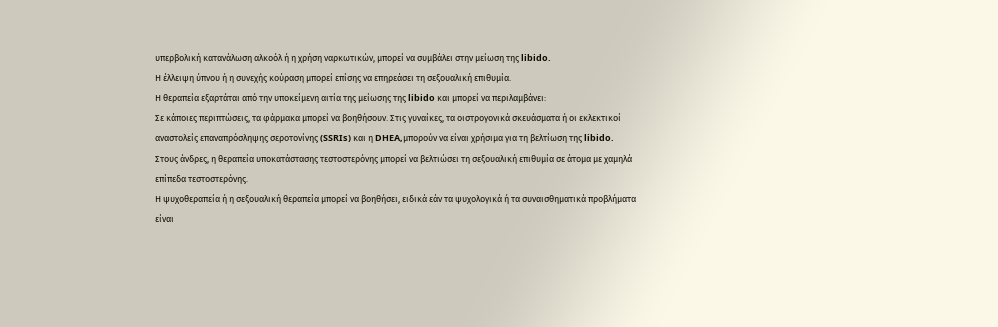υπερβολική κατανάλωση αλκοόλ ή η χρήση ναρκωτικών, μπορεί να συμβάλει στην μείωση της libido.
Η έλλειψη ύπνου ή η συνεχής κούραση μπορεί επίσης να επηρεάσει τη σεξουαλική επιθυμία.
Η θεραπεία εξαρτάται από την υποκείμενη αιτία της μείωσης της libido και μπορεί να περιλαμβάνει:
Σε κάποιες περιπτώσεις, τα φάρμακα μπορεί να βοηθήσουν. Στις γυναίκες, τα οιστρογονικά σκευάσματα ή οι εκλεκτικοί αναστολείς επαναπρόσληψης σεροτονίνης (SSRIs) και η DHEA,μπορούν να είναι χρήσιμα για τη βελτίωση της libido.
Στους άνδρες, η θεραπεία υποκατάστασης τεστοστερόνης μπορεί να βελτιώσει τη σεξουαλική επιθυμία σε άτομα με χαμηλά επίπεδα τεστοστερόνης.
Η ψυχοθεραπεία ή η σεξουαλική θεραπεία μπορεί να βοηθήσει, ειδικά εάν τα ψυχολογικά ή τα συναισθηματικά προβλήματα είναι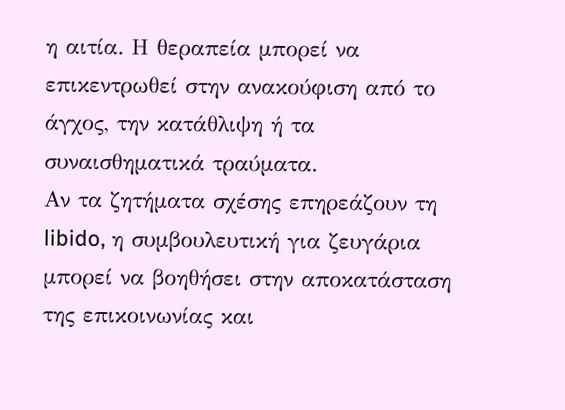η αιτία. Η θεραπεία μπορεί να επικεντρωθεί στην ανακούφιση από το άγχος, την κατάθλιψη ή τα συναισθηματικά τραύματα.
Αν τα ζητήματα σχέσης επηρεάζουν τη libido, η συμβουλευτική για ζευγάρια μπορεί να βοηθήσει στην αποκατάσταση της επικοινωνίας και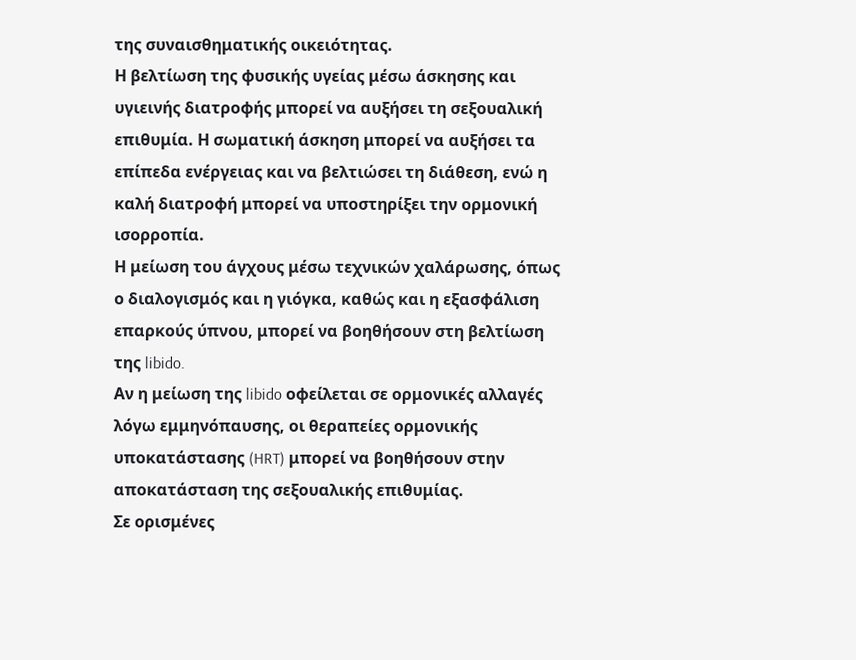της συναισθηματικής οικειότητας.
Η βελτίωση της φυσικής υγείας μέσω άσκησης και υγιεινής διατροφής μπορεί να αυξήσει τη σεξουαλική επιθυμία. Η σωματική άσκηση μπορεί να αυξήσει τα επίπεδα ενέργειας και να βελτιώσει τη διάθεση, ενώ η καλή διατροφή μπορεί να υποστηρίξει την ορμονική ισορροπία.
Η μείωση του άγχους μέσω τεχνικών χαλάρωσης, όπως ο διαλογισμός και η γιόγκα, καθώς και η εξασφάλιση επαρκούς ύπνου, μπορεί να βοηθήσουν στη βελτίωση της libido.
Αν η μείωση της libido οφείλεται σε ορμονικές αλλαγές λόγω εμμηνόπαυσης, οι θεραπείες ορμονικής υποκατάστασης (HRT) μπορεί να βοηθήσουν στην αποκατάσταση της σεξουαλικής επιθυμίας.
Σε ορισμένες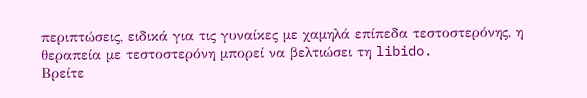περιπτώσεις, ειδικά για τις γυναίκες με χαμηλά επίπεδα τεστοστερόνης, η θεραπεία με τεστοστερόνη μπορεί να βελτιώσει τη libido.
Βρείτε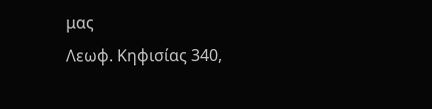μας
Λεωφ. Κηφισίας 340,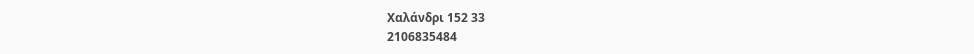Χαλάνδρι 152 33
2106835484